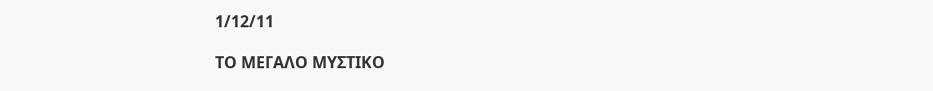1/12/11

ΤΟ ΜΕΓΑΛΟ ΜΥΣΤΙΚΟ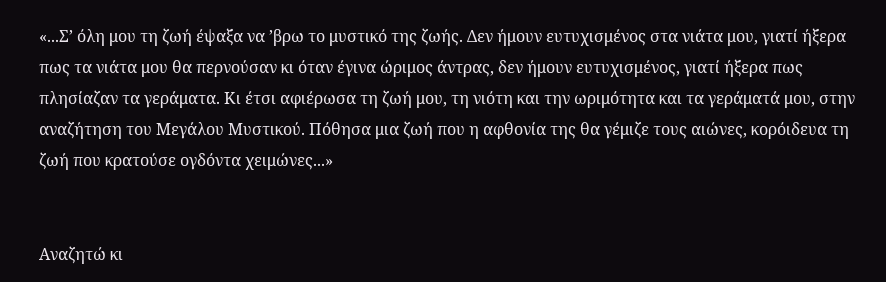«...Σ’ όλη μου τη ζωή έψαξα να ’βρω το μυστικό της ζωής. Δεν ήμουν ευτυχισμένος στα νιάτα μου, γιατί ήξερα πως τα νιάτα μου θα περνούσαν κι όταν έγινα ώριμος άντρας, δεν ήμουν ευτυχισμένος, γιατί ήξερα πως πλησίαζαν τα γεράματα. Κι έτσι αφιέρωσα τη ζωή μου, τη νιότη και την ωριμότητα και τα γεράματά μου, στην αναζήτηση του Μεγάλου Μυστικού. Πόθησα μια ζωή που η αφθονία της θα γέμιζε τους αιώνες, κορόιδευα τη ζωή που κρατούσε ογδόντα χειμώνες...»


Αναζητώ κι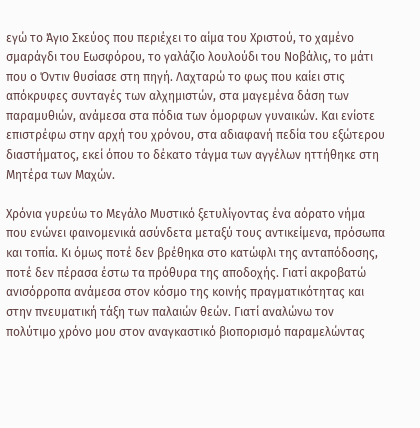εγώ το Άγιο Σκεύος που περιέχει το αίμα του Χριστού, τo χαμένο σμαράγδι του Εωσφόρου, το γαλάζιο λουλούδι του Νοβάλις, το μάτι που ο Όντιν θυσίασε στη πηγή. Λαχταρώ το φως που καίει στις απόκρυφες συνταγές των αλχημιστών, στα μαγεμένα δάση των παραμυθιών, ανάμεσα στα πόδια των όμορφων γυναικών. Και ενίοτε επιστρέφω στην αρχή του χρόνου, στα αδιαφανή πεδία του εξώτερου διαστήματος, εκεί όπου το δέκατο τάγμα των αγγέλων ηττήθηκε στη Μητέρα των Μαχών.

Χρόνια γυρεύω το Μεγάλο Μυστικό ξετυλίγοντας ένα αόρατο νήμα που ενώνει φαινομενικά ασύνδετα μεταξύ τους αντικείμενα, πρόσωπα και τοπία. Κι όμως ποτέ δεν βρέθηκα στο κατώφλι της ανταπόδοσης, ποτέ δεν πέρασα έστω τα πρόθυρα της αποδοχής. Γιατί ακροβατώ ανισόρροπα ανάμεσα στον κόσμο της κοινής πραγματικότητας και στην πνευματική τάξη των παλαιών θεών. Γιατί αναλώνω τον πολύτιμο χρόνο μου στον αναγκαστικό βιοπορισμό παραμελώντας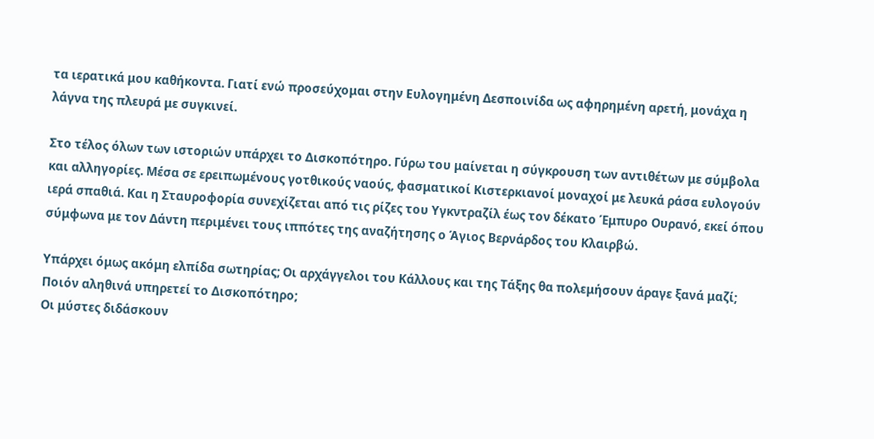τα ιερατικά μου καθήκοντα. Γιατί ενώ προσεύχομαι στην Ευλογημένη Δεσποινίδα ως αφηρημένη αρετή, μονάχα η λάγνα της πλευρά με συγκινεί.

Στο τέλος όλων των ιστοριών υπάρχει το Δισκοπότηρο. Γύρω του μαίνεται η σύγκρουση των αντιθέτων με σύμβολα και αλληγορίες. Μέσα σε ερειπωμένους γοτθικούς ναούς, φασματικοί Κιστερκιανοί μοναχοί με λευκά ράσα ευλογούν ιερά σπαθιά. Και η Σταυροφορία συνεχίζεται από τις ρίζες του Υγκντραζίλ έως τον δέκατο Έμπυρο Ουρανό, εκεί όπου σύμφωνα με τον Δάντη περιμένει τους ιππότες της αναζήτησης ο Άγιος Βερνάρδος του Κλαιρβώ.

Υπάρχει όμως ακόμη ελπίδα σωτηρίας; Οι αρχάγγελοι του Κάλλους και της Τάξης θα πολεμήσουν άραγε ξανά μαζί; Ποιόν αληθινά υπηρετεί το Δισκοπότηρο;
Οι μύστες διδάσκουν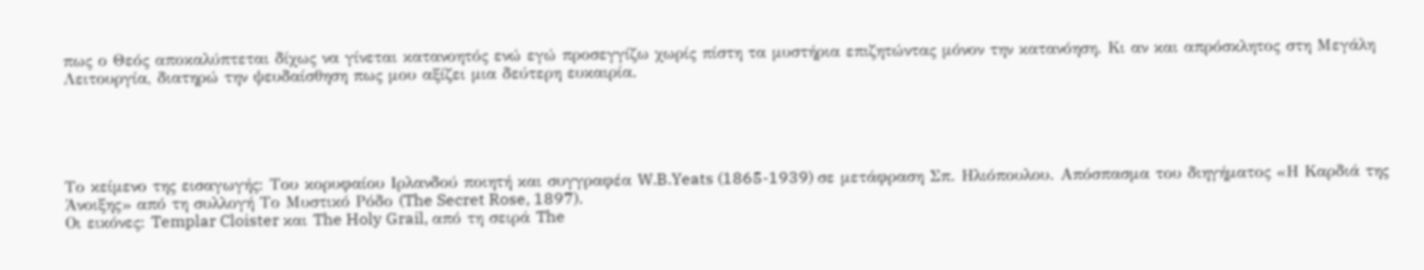πως ο Θεός αποκαλύπτεται δίχως να γίνεται κατανοητός ενώ εγώ προσεγγίζω χωρίς πίστη τα μυστήρια επιζητώντας μόνον την κατανόηση. Κι αν και απρόσκλητος στη Μεγάλη Λειτουργία, διατηρώ την ψευδαίσθηση πως μου αξίζει μια δεύτερη ευκαιρία.





Το κείμενο της εισαγωγής: Του κορυφαίου Ιρλανδού ποιητή και συγγραφέα W.B.Yeats (1865-1939) σε μετάφραση Σπ. Ηλιόπουλου. Απόσπασμα του διηγήματος «Η Καρδιά της Άνοιξης» από τη συλλογή Το Μυστικό Ρόδο (The Secret Rose, 1897).
Οι εικόνες: Templar Cloister και The Holy Grail, από τη σειρά The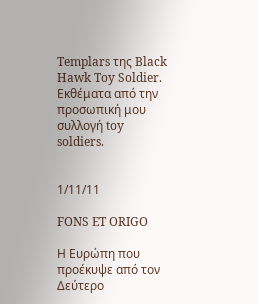Templars της Black Hawk Toy Soldier. Εκθέματα από την προσωπική μου συλλογή toy soldiers.


1/11/11

FONS ET ORIGO

Η Ευρώπη που προέκυψε από τον Δεύτερο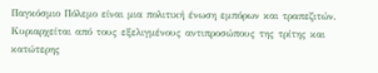Παγκόσμιο Πόλεμο είναι μια πολιτική ένωση εμπόρων και τραπεζιτών. Κυριαρχείται από τους εξελιγμένους αντιπροσώπους της τρίτης και κατώτερης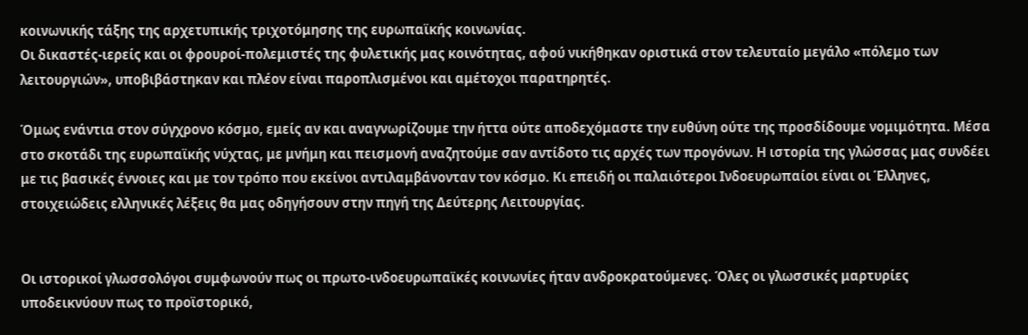κοινωνικής τάξης της αρχετυπικής τριχοτόμησης της ευρωπαϊκής κοινωνίας.
Οι δικαστές-ιερείς και οι φρουροί-πολεμιστές της φυλετικής μας κοινότητας, αφού νικήθηκαν οριστικά στον τελευταίο μεγάλο «πόλεμο των λειτουργιών», υποβιβάστηκαν και πλέον είναι παροπλισμένοι και αμέτοχοι παρατηρητές.

Όμως ενάντια στον σύγχρονο κόσμο, εμείς αν και αναγνωρίζουμε την ήττα ούτε αποδεχόμαστε την ευθύνη ούτε της προσδίδουμε νομιμότητα. Μέσα στο σκοτάδι της ευρωπαϊκής νύχτας, με μνήμη και πεισμονή αναζητούμε σαν αντίδοτο τις αρχές των προγόνων. Η ιστορία της γλώσσας μας συνδέει με τις βασικές έννοιες και με τον τρόπο που εκείνοι αντιλαμβάνονταν τον κόσμο. Κι επειδή οι παλαιότεροι Ινδοευρωπαίοι είναι οι Έλληνες, στοιχειώδεις ελληνικές λέξεις θα μας οδηγήσουν στην πηγή της Δεύτερης Λειτουργίας.


Οι ιστορικοί γλωσσολόγοι συμφωνούν πως οι πρωτο-ινδοευρωπαϊκές κοινωνίες ήταν ανδροκρατούμενες. Όλες οι γλωσσικές μαρτυρίες υποδεικνύουν πως το προϊστορικό,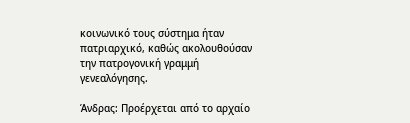κοινωνικό τους σύστημα ήταν πατριαρχικό, καθώς ακολουθούσαν την πατρογονική γραμμή γενεαλόγησης.

Άνδρας: Προέρχεται από το αρχαίο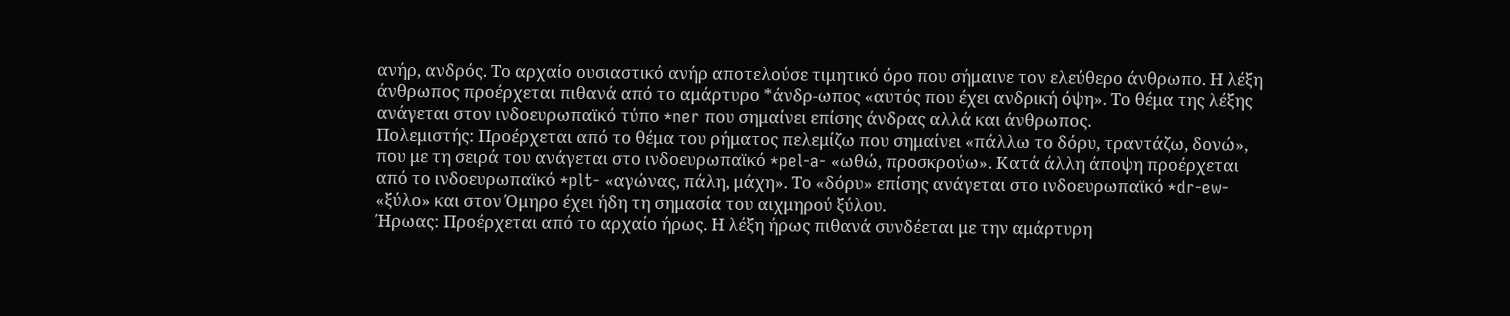ανήρ, ανδρός. Το αρχαίο ουσιαστικό ανήρ αποτελούσε τιμητικό όρο που σήμαινε τον ελεύθερο άνθρωπο. Η λέξη άνθρωπος προέρχεται πιθανά από το αμάρτυρο *άνδρ-ωπος «αυτός που έχει ανδρική όψη». Το θέμα της λέξης ανάγεται στον ινδοευρωπαϊκό τύπο *ner που σημαίνει επίσης άνδρας αλλά και άνθρωπος.
Πολεμιστής: Προέρχεται από το θέμα του ρήματος πελεμίζω που σημαίνει «πάλλω το δόρυ, τραντάζω, δονώ», που με τη σειρά του ανάγεται στο ινδοευρωπαϊκό *pel-a- «ωθώ, προσκρούω». Κατά άλλη άποψη προέρχεται από το ινδοευρωπαϊκό *plt- «αγώνας, πάλη, μάχη». Το «δόρυ» επίσης ανάγεται στο ινδοευρωπαϊκό *dr-ew- «ξύλο» και στον Όμηρο έχει ήδη τη σημασία του αιχμηρού ξύλου.
Ήρωας: Προέρχεται από το αρχαίο ήρως. Η λέξη ήρως πιθανά συνδέεται με την αμάρτυρη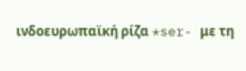ινδοευρωπαϊκή ρίζα *ser- με τη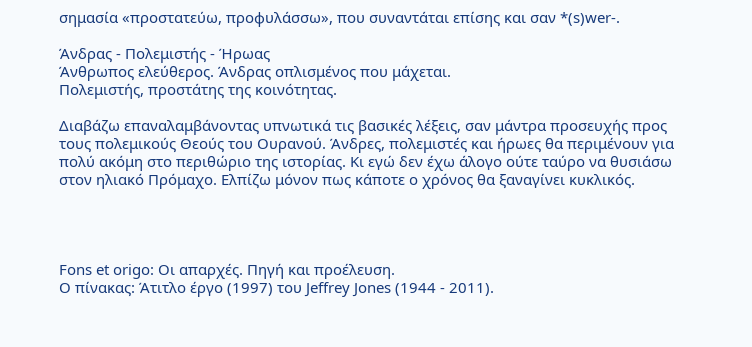σημασία «προστατεύω, προφυλάσσω», που συναντάται επίσης και σαν *(s)wer-.

Άνδρας - Πολεμιστής - Ήρωας
Άνθρωπος ελεύθερος. Άνδρας οπλισμένος που μάχεται.
Πολεμιστής, προστάτης της κοινότητας.

Διαβάζω επαναλαμβάνοντας υπνωτικά τις βασικές λέξεις, σαν μάντρα προσευχής προς τους πολεμικούς Θεούς του Ουρανού. Άνδρες, πολεμιστές και ήρωες θα περιμένουν για πολύ ακόμη στο περιθώριο της ιστορίας. Κι εγώ δεν έχω άλογο ούτε ταύρο να θυσιάσω στον ηλιακό Πρόμαχο. Ελπίζω μόνον πως κάποτε ο χρόνος θα ξαναγίνει κυκλικός.




Fons et origo: Οι απαρχές. Πηγή και προέλευση.
Ο πίνακας: Άτιτλο έργο (1997) του Jeffrey Jones (1944 - 2011).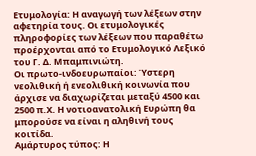Ετυμολογία: Η αναγωγή των λέξεων στην αφετηρία τους. Οι ετυμολογικές πληροφορίες των λέξεων που παραθέτω προέρχονται από το Ετυμολογικό Λεξικό του Γ. Δ. Μπαμπινιώτη.
Οι πρωτο-ινδοευρωπαίοι: Ύστερη νεολιθική ή ενεολιθική κοινωνία που άρχισε να διαχωρίζεται μεταξύ 4500 και 2500 π.Χ. Η νοτιοανατολική Ευρώπη θα μπορούσε να είναι η αληθινή τους κοιτίδα.
Αμάρτυρος τύπος: Η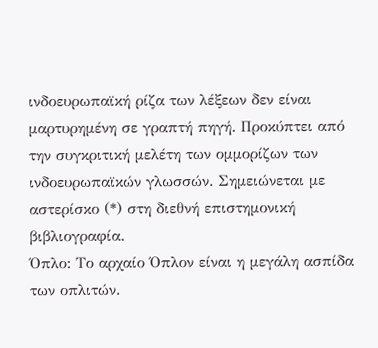ινδοευρωπαϊκή ρίζα των λέξεων δεν είναι μαρτυρημένη σε γραπτή πηγή. Προκύπτει από την συγκριτική μελέτη των ομμορίζων των ινδοευρωπαϊκών γλωσσών. Σημειώνεται με αστερίσκο (*) στη διεθνή επιστημονική βιβλιογραφία.
Όπλο: Το αρχαίο Όπλον είναι η μεγάλη ασπίδα των οπλιτών.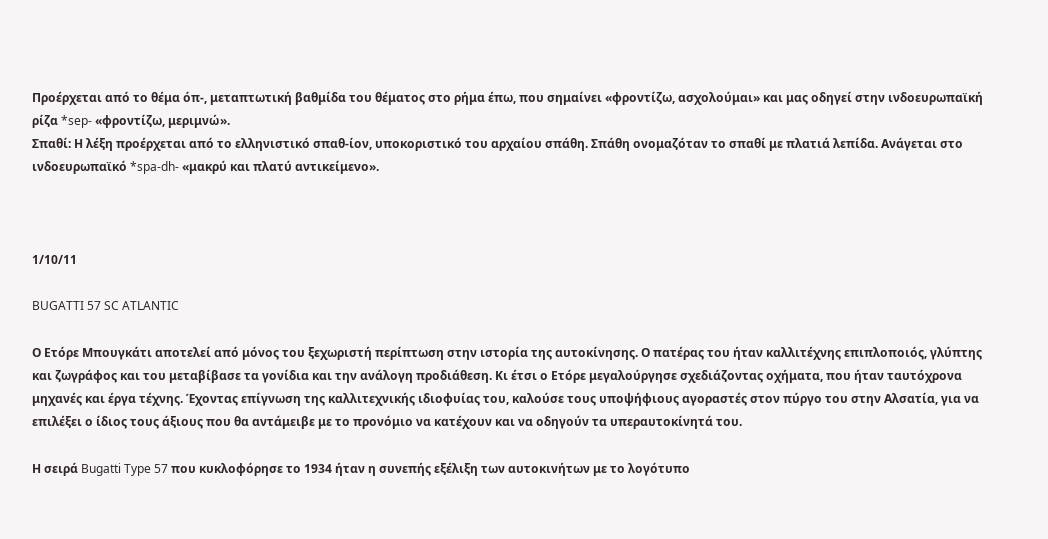Προέρχεται από το θέμα όπ-, μεταπτωτική βαθμίδα του θέματος στο ρήμα έπω, που σημαίνει «φροντίζω, ασχολούμαι» και μας οδηγεί στην ινδοευρωπαϊκή ρίζα *sep- «φροντίζω, μεριμνώ».
Σπαθί: Η λέξη προέρχεται από το ελληνιστικό σπαθ-ίον, υποκοριστικό του αρχαίου σπάθη. Σπάθη ονομαζόταν το σπαθί με πλατιά λεπίδα. Ανάγεται στο ινδοευρωπαϊκό *spa-dh- «μακρύ και πλατύ αντικείμενο».



1/10/11

BUGATTI 57 SC ATLANTIC

Ο Ετόρε Μπουγκάτι αποτελεί από μόνος του ξεχωριστή περίπτωση στην ιστορία της αυτοκίνησης. Ο πατέρας του ήταν καλλιτέχνης επιπλοποιός, γλύπτης και ζωγράφος και του μεταβίβασε τα γονίδια και την ανάλογη προδιάθεση. Κι έτσι ο Ετόρε μεγαλούργησε σχεδιάζοντας οχήματα, που ήταν ταυτόχρονα μηχανές και έργα τέχνης. Έχοντας επίγνωση της καλλιτεχνικής ιδιοφυίας του, καλούσε τους υποψήφιους αγοραστές στον πύργο του στην Αλσατία, για να επιλέξει ο ίδιος τους άξιους που θα αντάμειβε με το προνόμιο να κατέχουν και να οδηγούν τα υπεραυτοκίνητά του.

Η σειρά Bugatti Type 57 που κυκλοφόρησε το 1934 ήταν η συνεπής εξέλιξη των αυτοκινήτων με το λογότυπο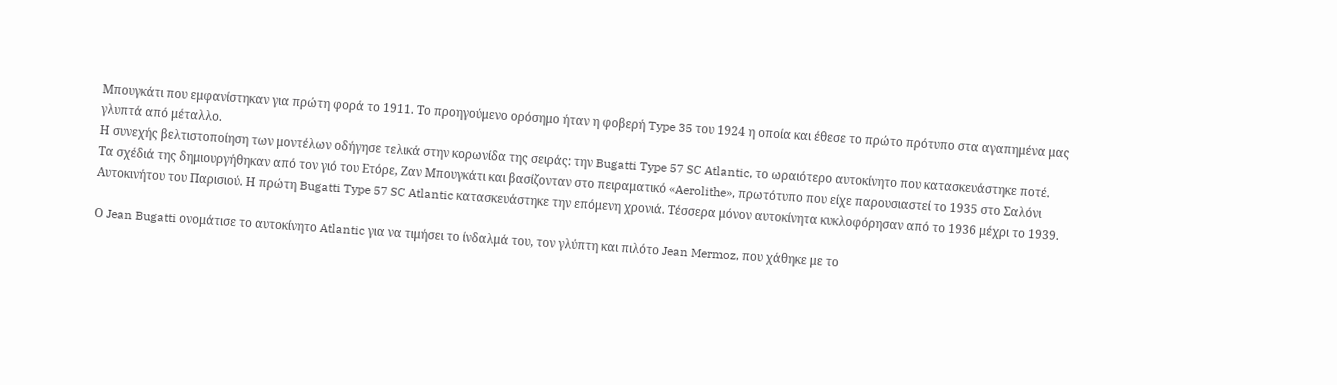Μπουγκάτι που εμφανίστηκαν για πρώτη φορά το 1911. Το προηγούμενο ορόσημο ήταν η φοβερή Type 35 του 1924 η οποία και έθεσε το πρώτο πρότυπο στα αγαπημένα μας γλυπτά από μέταλλο.
Η συνεχής βελτιστοποίηση των μοντέλων οδήγησε τελικά στην κορωνίδα της σειράς: την Bugatti Type 57 SC Atlantic, το ωραιότερο αυτοκίνητο που κατασκευάστηκε ποτέ.
Τα σχέδιά της δημιουργήθηκαν από τον γιό του Ετόρε, Ζαν Μπουγκάτι και βασίζονταν στο πειραματικό «Aerolithe», πρωτότυπο που είχε παρουσιαστεί το 1935 στο Σαλόνι Αυτοκινήτου του Παρισιού. Η πρώτη Bugatti Type 57 SC Atlantic κατασκευάστηκε την επόμενη χρονιά. Τέσσερα μόνον αυτοκίνητα κυκλοφόρησαν από το 1936 μέχρι το 1939.

Ο Jean Bugatti ονομάτισε το αυτοκίνητο Atlantic για να τιμήσει το ίνδαλμά του, τον γλύπτη και πιλότο Jean Mermoz, που χάθηκε με το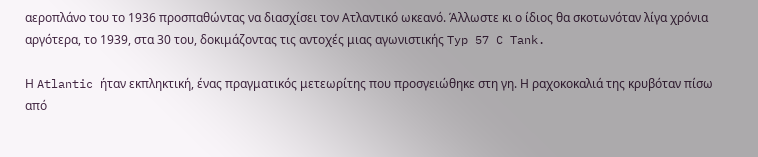αεροπλάνο του το 1936 προσπαθώντας να διασχίσει τον Ατλαντικό ωκεανό. Άλλωστε κι ο ίδιος θα σκοτωνόταν λίγα χρόνια αργότερα, το 1939, στα 30 του, δοκιμάζοντας τις αντοχές μιας αγωνιστικής Typ 57 C Tank.

Η Atlantic ήταν εκπληκτική, ένας πραγματικός μετεωρίτης που προσγειώθηκε στη γη. Η ραχοκοκαλιά της κρυβόταν πίσω από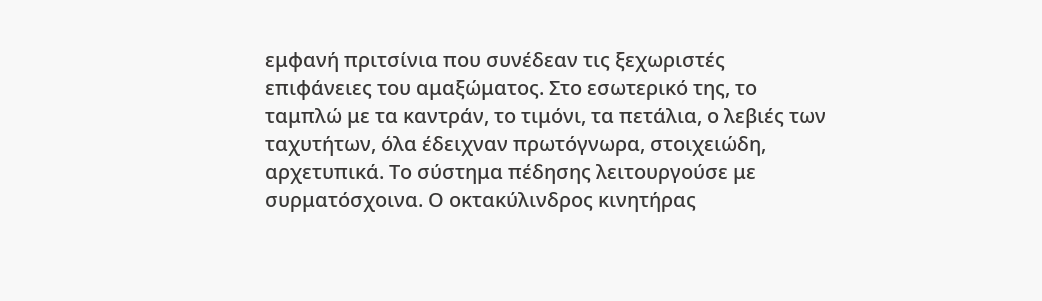εμφανή πριτσίνια που συνέδεαν τις ξεχωριστές επιφάνειες του αμαξώματος. Στο εσωτερικό της, το ταμπλώ με τα καντράν, το τιμόνι, τα πετάλια, ο λεβιές των ταχυτήτων, όλα έδειχναν πρωτόγνωρα, στοιχειώδη, αρχετυπικά. Το σύστημα πέδησης λειτουργούσε με συρματόσχοινα. Ο οκτακύλινδρος κινητήρας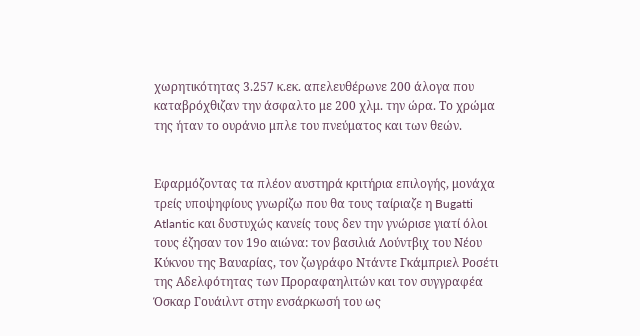χωρητικότητας 3.257 κ.εκ. απελευθέρωνε 200 άλογα που καταβρόχθιζαν την άσφαλτο με 200 χλμ. την ώρα. Το χρώμα της ήταν το ουράνιο μπλε του πνεύματος και των θεών.


Εφαρμόζοντας τα πλέον αυστηρά κριτήρια επιλογής, μονάχα τρείς υποψηφίους γνωρίζω που θα τους ταίριαζε η Bugatti Atlantic και δυστυχώς κανείς τους δεν την γνώρισε γιατί όλοι τους έζησαν τον 19ο αιώνα: τον βασιλιά Λούντβιχ του Νέου Κύκνου της Βαυαρίας, τον ζωγράφο Ντάντε Γκάμπριελ Ροσέτι της Αδελφότητας των Προραφαηλιτών και τον συγγραφέα Όσκαρ Γουάιλντ στην ενσάρκωσή του ως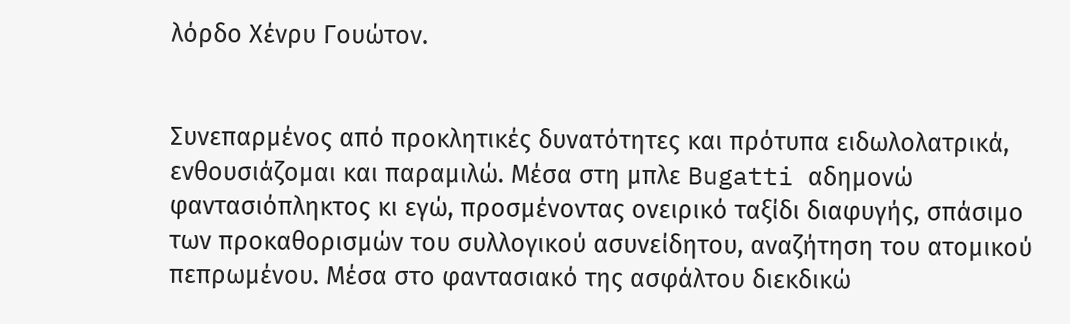λόρδο Χένρυ Γουώτον.


Συνεπαρμένος από προκλητικές δυνατότητες και πρότυπα ειδωλολατρικά, ενθουσιάζομαι και παραμιλώ. Μέσα στη μπλε Bugatti αδημονώ φαντασιόπληκτος κι εγώ, προσμένοντας ονειρικό ταξίδι διαφυγής, σπάσιμο των προκαθορισμών του συλλογικού ασυνείδητου, αναζήτηση του ατομικού πεπρωμένου. Μέσα στο φαντασιακό της ασφάλτου διεκδικώ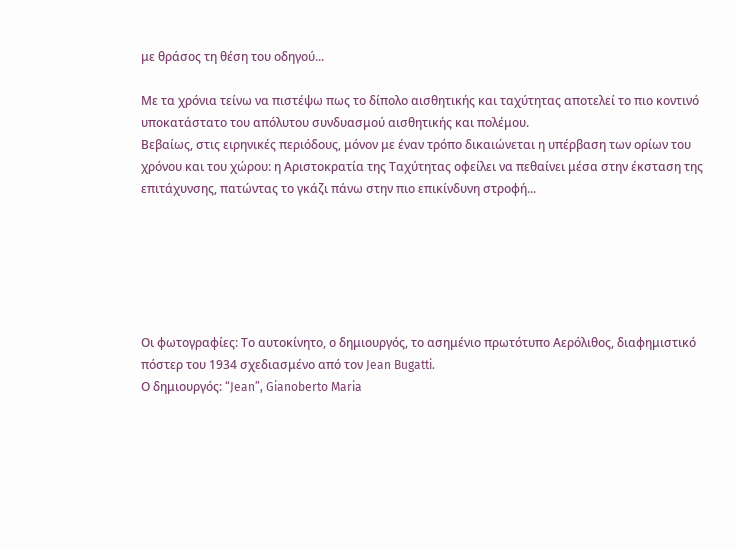με θράσος τη θέση του οδηγού...

Με τα χρόνια τείνω να πιστέψω πως το δίπολο αισθητικής και ταχύτητας αποτελεί το πιo κοντινό υποκατάστατο του απόλυτου συνδυασμού αισθητικής και πολέμου.
Βεβαίως, στις ειρηνικές περιόδους, μόνον με έναν τρόπο δικαιώνεται η υπέρβαση των ορίων του χρόνου και του χώρου: η Αριστοκρατία της Ταχύτητας οφείλει να πεθαίνει μέσα στην έκσταση της επιτάχυνσης, πατώντας το γκάζι πάνω στην πιο επικίνδυνη στροφή...






Οι φωτογραφίες: Το αυτοκίνητο, ο δημιουργός, το ασημένιο πρωτότυπο Αερόλιθος, διαφημιστικό πόστερ του 1934 σχεδιασμένο από τον Jean Bugatti.
Ο δημιουργός: “Jean”, Gianoberto Maria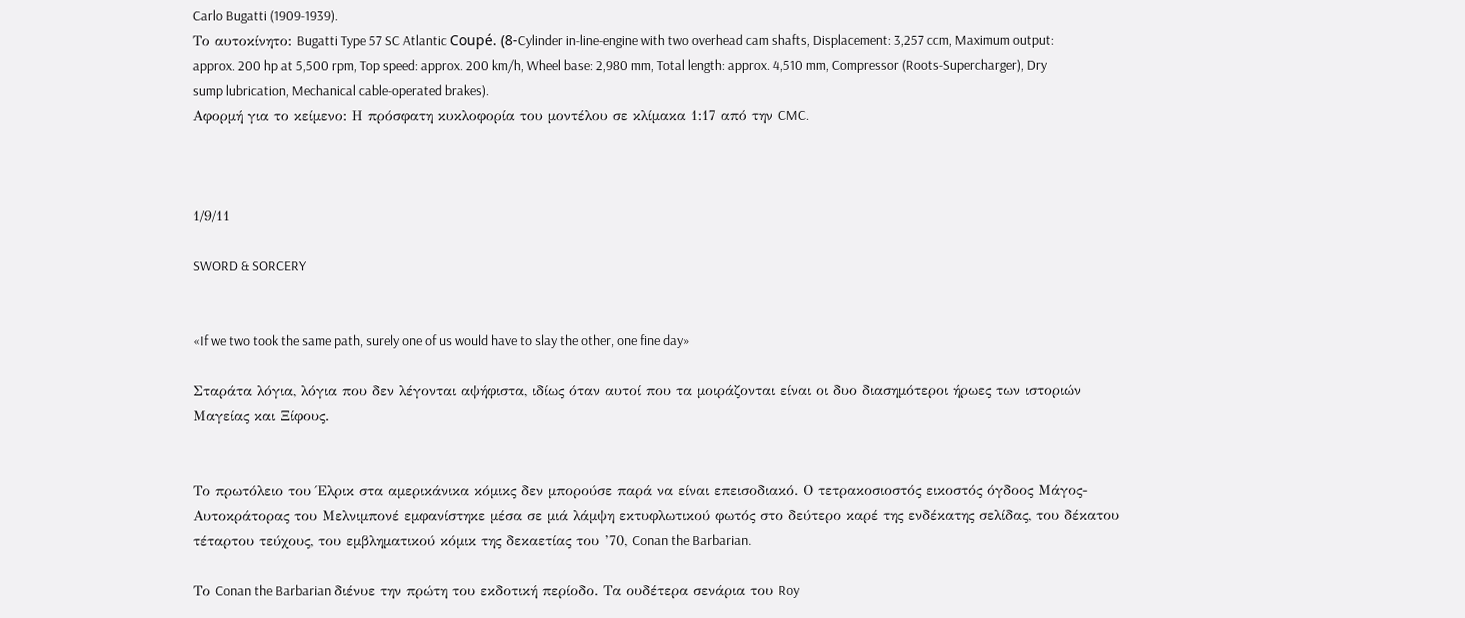Carlo Bugatti (1909-1939).
Το αυτοκίνητο: Bugatti Type 57 SC Atlantic Coupé. (8-Cylinder in-line-engine with two overhead cam shafts, Displacement: 3,257 ccm, Maximum output: approx. 200 hp at 5,500 rpm, Top speed: approx. 200 km/h, Wheel base: 2,980 mm, Total length: approx. 4,510 mm, Compressor (Roots-Supercharger), Dry sump lubrication, Mechanical cable-operated brakes).
Αφορμή για το κείμενο: Η πρόσφατη κυκλοφορία του μοντέλου σε κλίμακα 1:17 από την CMC.



1/9/11

SWORD & SORCERY


«If we two took the same path, surely one of us would have to slay the other, one fine day»

Σταράτα λόγια, λόγια που δεν λέγονται αψήφιστα, ιδίως όταν αυτοί που τα μοιράζονται είναι οι δυο διασημότεροι ήρωες των ιστοριών Μαγείας και Ξίφους.


Το πρωτόλειο του Έλρικ στα αμερικάνικα κόμικς δεν μπορούσε παρά να είναι επεισοδιακό. Ο τετρακοσιοστός εικοστός όγδοος Μάγος-Αυτοκράτορας του Μελνιμπονέ εμφανίστηκε μέσα σε μιά λάμψη εκτυφλωτικού φωτός στο δεύτερο καρέ της ενδέκατης σελίδας, του δέκατου τέταρτου τεύχους, του εμβληματικού κόμικ της δεκαετίας του ’70, Conan the Barbarian.

Το Conan the Barbarian διένυε την πρώτη του εκδοτική περίοδο. Τα ουδέτερα σενάρια του Roy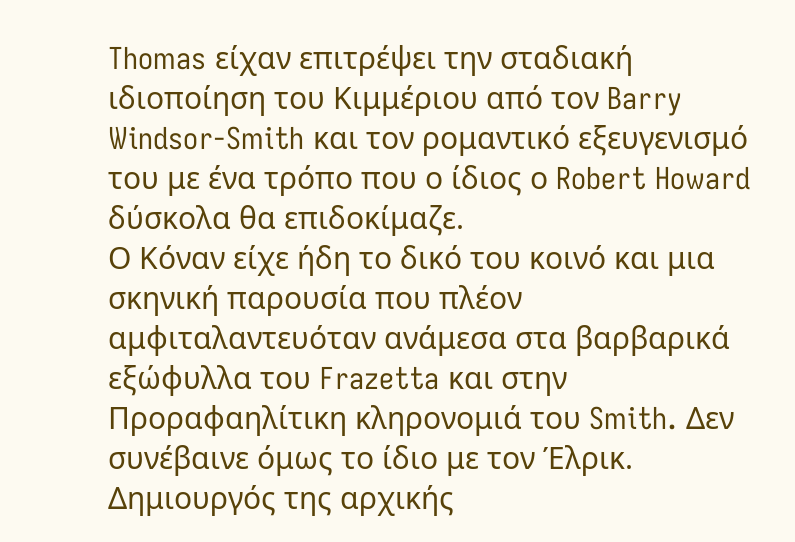Thomas είχαν επιτρέψει την σταδιακή ιδιοποίηση του Κιμμέριου από τον Barry Windsor-Smith και τον ρομαντικό εξευγενισμό του με ένα τρόπο που ο ίδιος ο Robert Howard δύσκολα θα επιδοκίμαζε.
Ο Κόναν είχε ήδη το δικό του κοινό και μια σκηνική παρουσία που πλέον αμφιταλαντευόταν ανάμεσα στα βαρβαρικά εξώφυλλα του Frazetta και στην Προραφαηλίτικη κληρονομιά του Smith. Δεν συνέβαινε όμως το ίδιο με τον Έλρικ.
Δημιουργός της αρχικής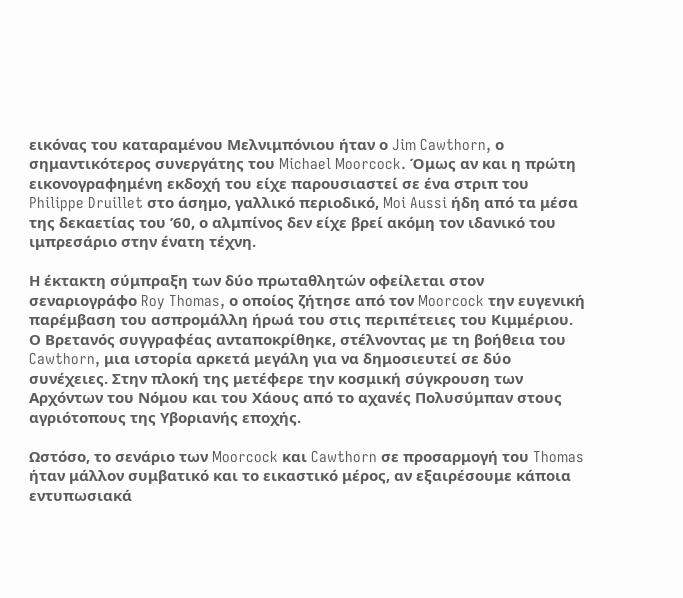εικόνας του καταραμένου Μελνιμπόνιου ήταν ο Jim Cawthorn, ο σημαντικότερος συνεργάτης του Michael Moorcock. Όμως αν και η πρώτη εικονογραφημένη εκδοχή του είχε παρουσιαστεί σε ένα στριπ του Philippe Druillet στο άσημο, γαλλικό περιοδικό, Moi Aussi ήδη από τα μέσα της δεκαετίας του ’60, ο αλμπίνος δεν είχε βρεί ακόμη τον ιδανικό του ιμπρεσάριο στην ένατη τέχνη.

Η έκτακτη σύμπραξη των δύο πρωταθλητών οφείλεται στον σεναριογράφο Roy Thomas, ο οποίος ζήτησε από τον Moorcock την ευγενική παρέμβαση του ασπρομάλλη ήρωά του στις περιπέτειες του Κιμμέριου.
Ο Βρετανός συγγραφέας ανταποκρίθηκε, στέλνοντας με τη βοήθεια του Cawthorn, μια ιστορία αρκετά μεγάλη για να δημοσιευτεί σε δύο συνέχειες. Στην πλοκή της μετέφερε την κοσμική σύγκρουση των Αρχόντων του Νόμου και του Χάους από το αχανές Πολυσύμπαν στους αγριότοπους της Υβοριανής εποχής.

Ωστόσο, τo σενάριο των Moorcock και Cawthorn σε προσαρμογή του Thomas ήταν μάλλον συμβατικό και το εικαστικό μέρος, αν εξαιρέσουμε κάποια εντυπωσιακά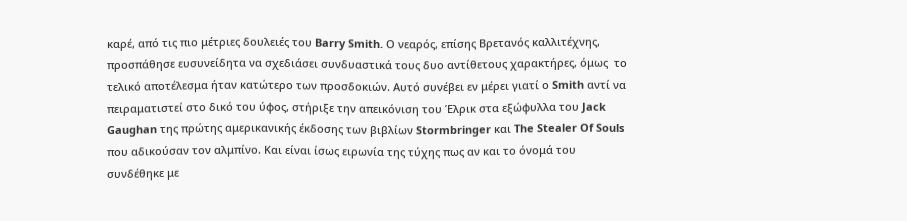καρέ, από τις πιo μέτριες δουλειές του Barry Smith. Ο νεαρός, επίσης Βρετανός καλλιτέχνης, προσπάθησε ευσυνείδητα να σχεδιάσει συνδυαστικά τους δυο αντίθετους χαρακτήρες, όμως  το τελικό αποτέλεσμα ήταν κατώτερο των προσδοκιών. Αυτό συνέβει εν μέρει γιατί ο Smith αντί να πειραματιστεί στο δικό του ύφος, στήριξε την απεικόνιση του Έλρικ στα εξώφυλλα του Jack Gaughan της πρώτης αμερικανικής έκδοσης των βιβλίων Stormbringer και The Stealer Of Souls που αδικούσαν τον αλμπίνο. Και είναι ίσως ειρωνία της τύχης πως αν και το όνομά του συνδέθηκε με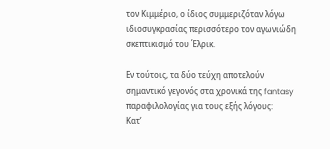τον Κιμμέριο, ο ίδιος συμμεριζόταν λόγω ιδιοσυγκρασίας περισσότερο τον αγωνιώδη σκεπτικισμό του Έλρικ.

Εν τούτοις, τα δύο τεύχη αποτελούν σημαντικό γεγονός στα χρονικά της fantasy παραφιλολογίας για τους εξής λόγους:
Κατ’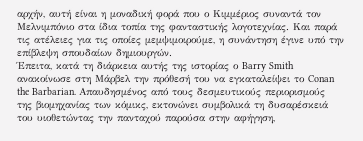αρχήν, αυτή είναι η μοναδική φορά που ο Κιμμέριος συναντά τον Μελνιμπόνιο στα ίδια τοπία της φανταστικής λογοτεχνίας. Και παρά τις ατέλειες για τις οποίες μεμψιμοιρούμε, η συνάντηση έγινε υπό την επίβλεψη σπουδαίων δημιουργών.
Έπειτα, κατά τη διάρκεια αυτής της ιστορίας ο Barry Smith ανακοίνωσε στη Μάρβελ την πρόθεσή του να εγκαταλείψει το Conan the Barbarian. Απαυδησμένος από τους δεσμευτικούς περιορισμούς της βιομηχανίας των κόμικς, εκτονώνει συμβολικά τη δυσαρέσκειά του υιοθετώντας την πανταχού παρούσα στην αφήγηση,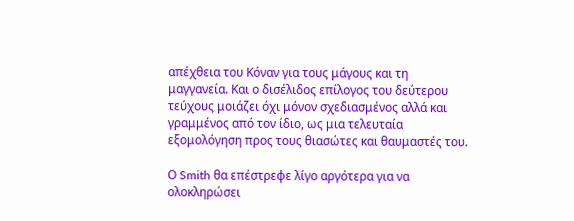απέχθεια του Κόναν για τους μάγους και τη μαγγανεία. Και ο δισέλιδος επίλογος του δεύτερου τεύχους μοιάζει όχι μόνον σχεδιασμένος αλλά και γραμμένος από τον ίδιο, ως μια τελευταία εξομολόγηση προς τους θιασώτες και θαυμαστές του.

Ο Smith θα επέστρεφε λίγο αργότερα για να ολοκληρώσει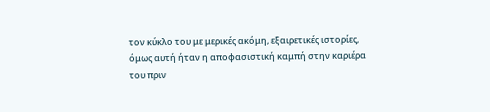τον κύκλο του με μερικές ακόμη, εξαιρετικές ιστορίες, όμως αυτή ήταν η αποφασιστική καμπή στην καριέρα του πριν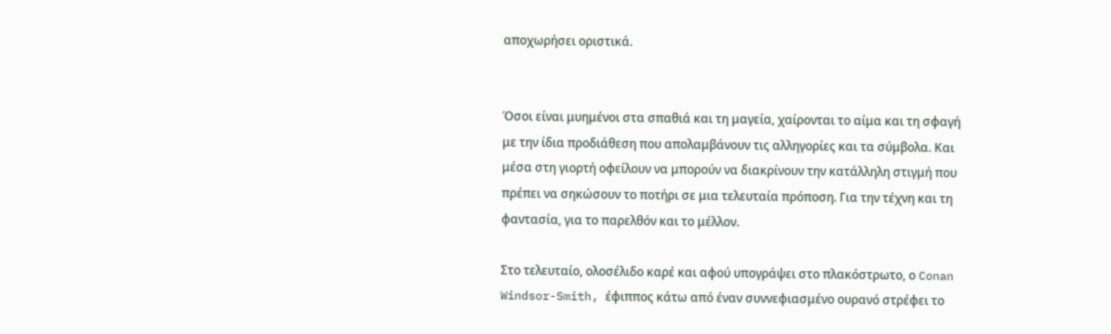αποχωρήσει οριστικά.


Όσοι είναι μυημένοι στα σπαθιά και τη μαγεία, χαίρονται το αίμα και τη σφαγή με την ίδια προδιάθεση που απολαμβάνουν τις αλληγορίες και τα σύμβολα. Και μέσα στη γιορτή οφείλουν να μπορούν να διακρίνουν την κατάλληλη στιγμή που πρέπει να σηκώσουν το ποτήρι σε μια τελευταία πρόποση. Για την τέχνη και τη φαντασία, για το παρελθόν και το μέλλον.

Στο τελευταίο, ολοσέλιδο καρέ και αφού υπογράψει στο πλακόστρωτο, ο Conan Windsor-Smith, έφιππος κάτω από έναν συννεφιασμένο ουρανό στρέφει το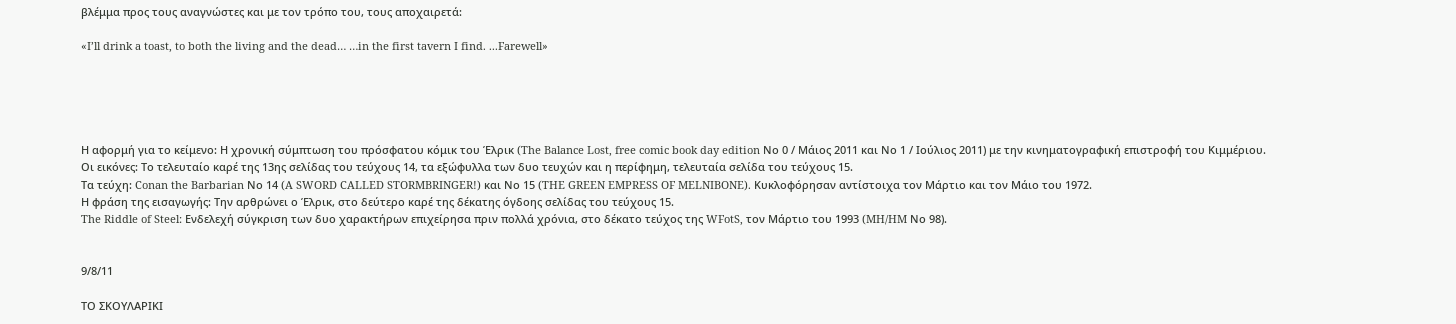βλέμμα προς τους αναγνώστες και με τον τρόπο του, τους αποχαιρετά:

«I’ll drink a toast, to both the living and the dead… …in the first tavern I find. ...Farewell»





Η αφορμή για το κείμενο: Η χρονική σύμπτωση του πρόσφατου κόμικ του Έλρικ (The Balance Lost, free comic book day edition Νo 0 / Μάιος 2011 και Νo 1 / Ιούλιος 2011) με την κινηματογραφική επιστροφή του Κιμμέριου.
Oι εικόνες: Το τελευταίο καρέ της 13ης σελίδας του τεύχους 14, τα εξώφυλλα των δυο τευχών και η περίφημη, τελευταία σελίδα του τεύχους 15.
Τα τεύχη: Conan the Barbarian Νο 14 (A SWORD CALLED STORMBRINGER!) και Νο 15 (THE GREEN EMPRESS OF MELNIBONE). Κυκλοφόρησαν αντίστοιχα τον Μάρτιο και τον Μάιο του 1972.
Η φράση της εισαγωγής: Την αρθρώνει ο Έλρικ, στο δεύτερο καρέ της δέκατης όγδοης σελίδας του τεύχους 15.
The Riddle of Steel: Ενδελεχή σύγκριση των δυο χαρακτήρων επιχείρησα πριν πολλά χρόνια, στο δέκατο τεύχος της WFotS, τον Μάρτιο του 1993 (MH/HM Νo 98).


9/8/11

ΤΟ ΣΚΟΥΛΑΡΙΚΙ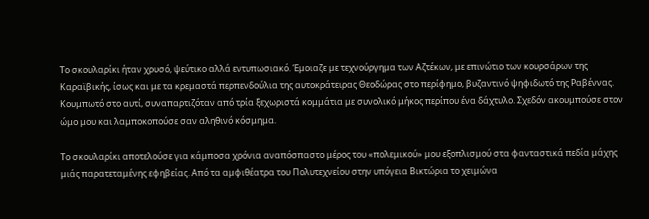Το σκουλαρίκι ήταν χρυσό, ψεύτικο αλλά εντυπωσιακό. Έμοιαζε με τεχνούργημα των Αζτέκων, με επινώτιο των κουρσάρων της Καραϊβικής, ίσως και με τα κρεμαστά περπενδούλια της αυτοκράτειρας Θεοδώρας στο περίφημο, βυζαντινό ψηφιδωτό της Ραβέννας. Κουμπωτό στο αυτί, συναπαρτιζόταν από τρία ξεχωριστά κομμάτια με συνολικό μήκος περίπου ένα δάχτυλο. Σχεδόν ακουμπούσε στον ώμο μου και λαμποκοπούσε σαν αληθινό κόσμημα.

Το σκουλαρίκι αποτελούσε για κάμποσα χρόνια αναπόσπαστο μέρος του «πολεμικού» μου εξοπλισμού στα φανταστικά πεδία μάχης μιάς παρατεταμένης εφηβείας. Από τα αμφιθέατρα του Πολυτεχνείου στην υπόγεια Βικτώρια το χειμώνα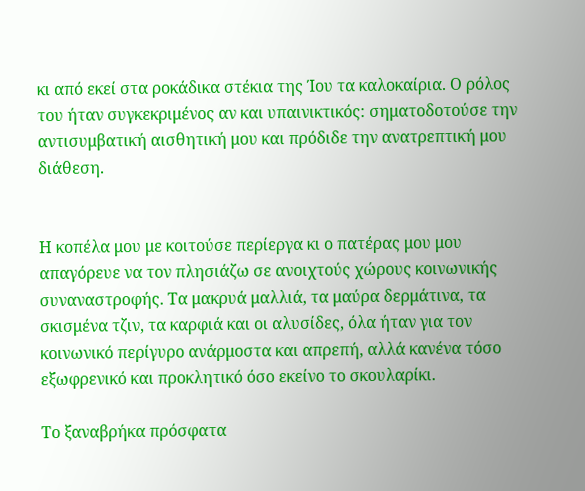κι από εκεί στα ροκάδικα στέκια της Ίου τα καλοκαίρια. Ο ρόλος του ήταν συγκεκριμένος αν και υπαινικτικός: σηματοδοτούσε την αντισυμβατική αισθητική μου και πρόδιδε την ανατρεπτική μου διάθεση.


Η κοπέλα μου με κοιτούσε περίεργα κι ο πατέρας μου μου απαγόρευε να τον πλησιάζω σε ανοιχτούς χώρους κοινωνικής συναναστροφής. Τα μακρυά μαλλιά, τα μαύρα δερμάτινα, τα σκισμένα τζιν, τα καρφιά και οι αλυσίδες, όλα ήταν για τον κοινωνικό περίγυρο ανάρμοστα και απρεπή, αλλά κανένα τόσο εξωφρενικό και προκλητικό όσο εκείνο το σκουλαρίκι.

Το ξαναβρήκα πρόσφατα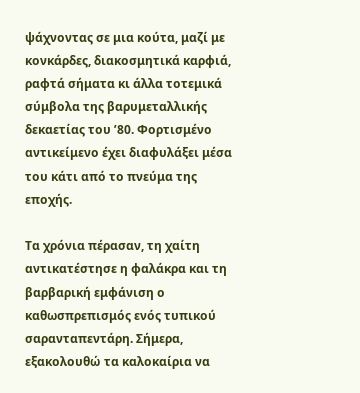ψάχνοντας σε μια κούτα, μαζί με κονκάρδες, διακοσμητικά καρφιά, ραφτά σήματα κι άλλα τοτεμικά σύμβολα της βαρυμεταλλικής δεκαετίας του ’80. Φορτισμένο αντικείμενο έχει διαφυλάξει μέσα του κάτι από το πνεύμα της εποχής.

Τα χρόνια πέρασαν, τη χαίτη αντικατέστησε η φαλάκρα και τη βαρβαρική εμφάνιση ο καθωσπρεπισμός ενός τυπικού σαρανταπεντάρη. Σήμερα, εξακολουθώ τα καλοκαίρια να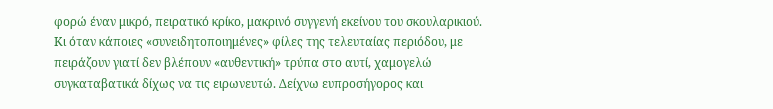φορώ έναν μικρό, πειρατικό κρίκο, μακρινό συγγενή εκείνου του σκουλαρικιού.
Κι όταν κάποιες «συνειδητοποιημένες» φίλες της τελευταίας περιόδου, με πειράζουν γιατί δεν βλέπουν «αυθεντική» τρύπα στο αυτί, χαμογελώ συγκαταβατικά δίχως να τις ειρωνευτώ. Δείχνω ευπροσήγορος και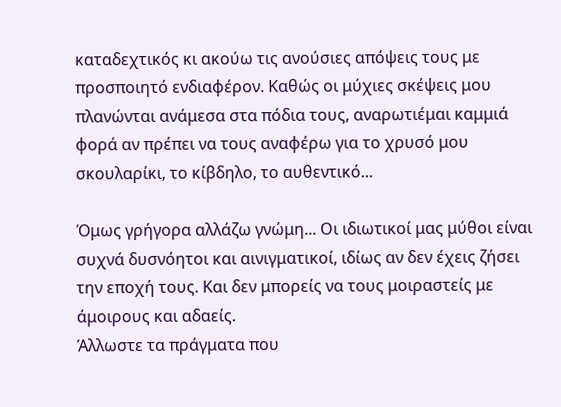καταδεχτικός κι ακούω τις ανούσιες απόψεις τους με προσποιητό ενδιαφέρον. Καθώς οι μύχιες σκέψεις μου πλανώνται ανάμεσα στα πόδια τους, αναρωτιέμαι καμμιά φορά αν πρέπει να τους αναφέρω για το χρυσό μου σκουλαρίκι, το κίβδηλο, το αυθεντικό...

Όμως γρήγορα αλλάζω γνώμη... Οι ιδιωτικοί μας μύθοι είναι συχνά δυσνόητοι και αινιγματικοί, ιδίως αν δεν έχεις ζήσει την εποχή τους. Και δεν μπορείς να τους μοιραστείς με άμοιρους και αδαείς.
Άλλωστε τα πράγματα που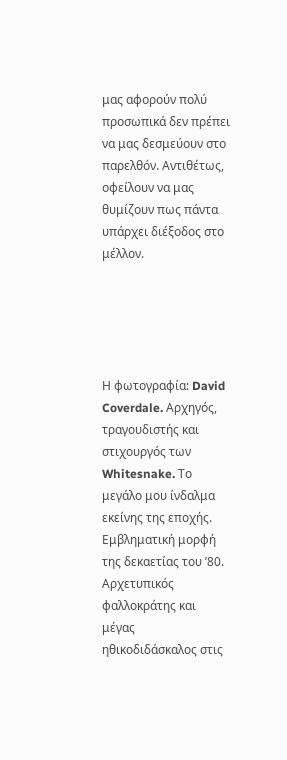μας αφορούν πολύ προσωπικά δεν πρέπει να μας δεσμεύουν στο παρελθόν. Αντιθέτως, οφείλουν να μας θυμίζουν πως πάντα υπάρχει διέξοδος στο μέλλον.





Η φωτογραφία: David Coverdale. Αρχηγός, τραγουδιστής και στιχουργός των Whitesnake. Το μεγάλο μου ίνδαλμα εκείνης της εποχής. Εμβληματική μορφή της δεκαετίας του ’80. Αρχετυπικός φαλλοκράτης και μέγας ηθικοδιδάσκαλος στις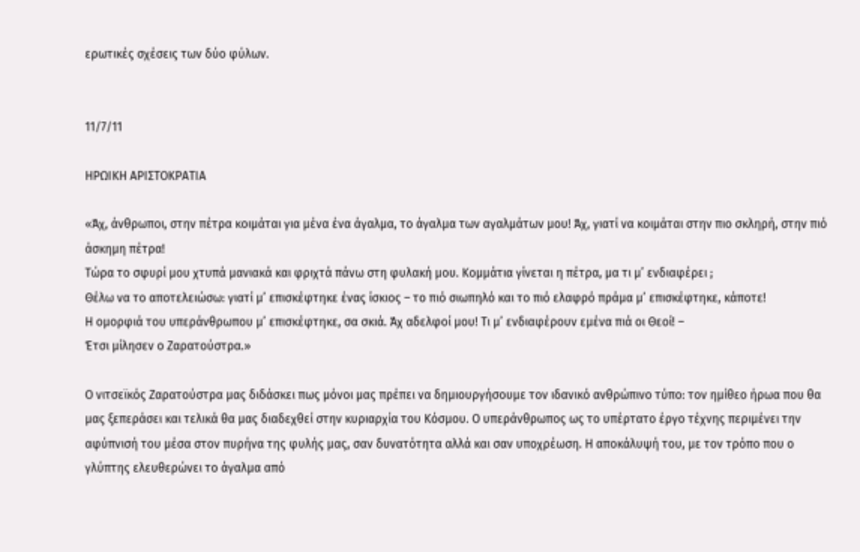ερωτικές σχέσεις των δύο φύλων.


11/7/11

ΗΡΩΙΚΗ ΑΡΙΣΤΟΚΡΑΤΙΑ

«Άχ, άνθρωποι, στην πέτρα κοιμάται για μένα ένα άγαλμα, το άγαλμα των αγαλμάτων μου! Άχ, γιατί να κοιμάται στην πιο σκληρή, στην πιό άσκημη πέτρα!
Τώρα το σφυρί μου χτυπά μανιακά και φριχτά πάνω στη φυλακή μου. Κομμάτια γίνεται η πέτρα, μα τι μ’ ενδιαφέρει ;
Θέλω να το αποτελειώσω: γιατί μ’ επισκέφτηκε ένας ίσκιος – το πιό σιωπηλό και το πιό ελαφρό πράμα μ’ επισκέφτηκε, κάποτε!
Η ομορφιά του υπεράνθρωπου μ’ επισκέφτηκε, σα σκιά. Άχ αδελφοί μου! Τι μ’ ενδιαφέρουν εμένα πιά οι Θεοί! –
Έτσι μίλησεν ο Ζαρατούστρα.»

Ο νιτσεϊκός Ζαρατούστρα μας διδάσκει πως μόνοι μας πρέπει να δημιουργήσουμε τον ιδανικό ανθρώπινο τύπο: τον ημίθεο ήρωα που θα μας ξεπεράσει και τελικά θα μας διαδεχθεί στην κυριαρχία του Κόσμου. Ο υπεράνθρωπος ως το υπέρτατο έργο τέχνης περιμένει την αφύπνισή του μέσα στον πυρήνα της φυλής μας, σαν δυνατότητα αλλά και σαν υποχρέωση. Η αποκάλυψή του, με τον τρόπο που ο γλύπτης ελευθερώνει το άγαλμα από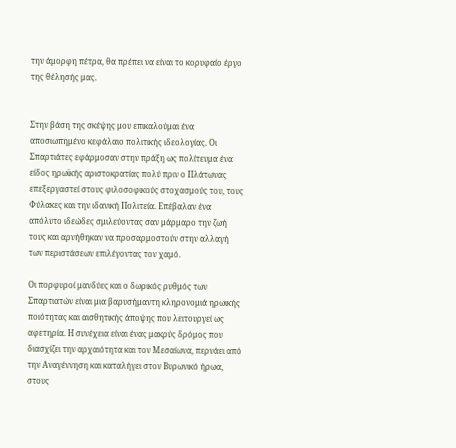την άμορφη πέτρα, θα πρέπει να είναι το κορυφαίο έργο της θέλησής μας.


Στην βάση της σκέψης μου επικαλούμαι ένα αποσιωπημένο κεφάλαιο πολιτικής ιδεολογίας. Οι Σπαρτιάτες εφάρμοσαν στην πράξη ως πολίτευμα ένα είδος ηρωϊκής αριστοκρατίας πολύ πριν ο Πλάτωνας επεξεργαστεί στους φιλοσοφικούς στοχασμούς του, τους Φύλακες και την ιδανική Πολιτεία. Επέβαλαν ένα απόλυτο ιδεώδες σμιλεύοντας σαν μάρμαρο την ζωή τους και αρνήθηκαν να προσαρμοστούν στην αλλαγή των περιστάσεων επιλέγοντας τον χαμό.

Οι πορφυροί μανδύες και ο δωρικός ρυθμός των Σπαρτιατών είναι μια βαρυσήμαντη κληρονομιά ηρωικής ποιότητας και αισθητικής άποψης που λειτουργεί ως αφετηρία. Η συνέχεια είναι ένας μακρύς δρόμος που διασχίζει την αρχαιότητα και τον Μεσαίωνα, περνάει από την Αναγέννηση και καταλήγει στον Βυρωνικό ήρωα, στους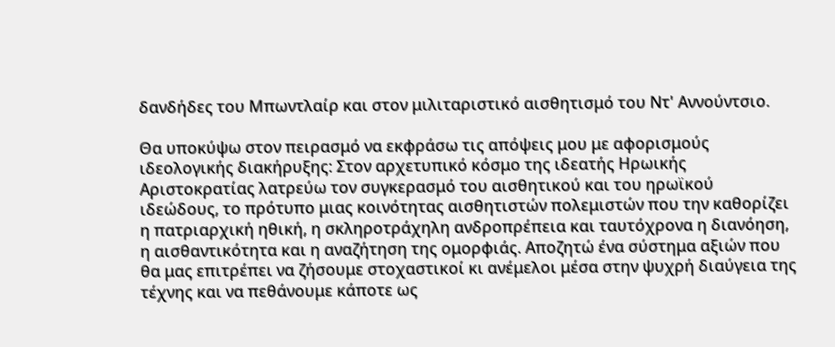δανδήδες του Μπωντλαίρ και στον μιλιταριστικό αισθητισμό του Ντ' Αννούντσιο.

Θα υποκύψω στον πειρασμό να εκφράσω τις απόψεις μου με αφορισμούς ιδεολογικής διακήρυξης: Στον αρχετυπικό κόσμο της ιδεατής Ηρωικής Αριστοκρατίας λατρεύω τον συγκερασμό του αισθητικού και του ηρωϊκού ιδεώδους, το πρότυπο μιας κοινότητας αισθητιστών πολεμιστών που την καθορίζει η πατριαρχική ηθική, η σκληροτράχηλη ανδροπρέπεια και ταυτόχρονα η διανόηση, η αισθαντικότητα και η αναζήτηση της ομορφιάς. Αποζητώ ένα σύστημα αξιών που θα μας επιτρέπει να ζήσουμε στοχαστικοί κι ανέμελοι μέσα στην ψυχρή διαύγεια της τέχνης και να πεθάνουμε κάποτε ως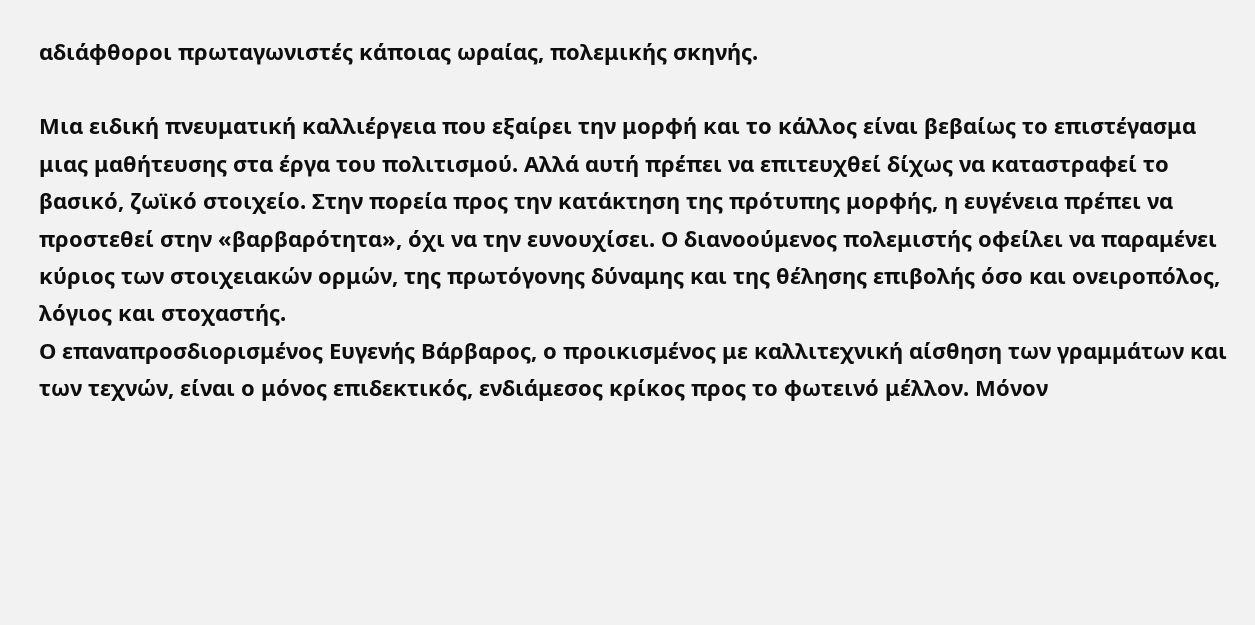αδιάφθοροι πρωταγωνιστές κάποιας ωραίας, πολεμικής σκηνής.

Μια ειδική πνευματική καλλιέργεια που εξαίρει την μορφή και το κάλλος είναι βεβαίως το επιστέγασμα μιας μαθήτευσης στα έργα του πολιτισμού. Αλλά αυτή πρέπει να επιτευχθεί δίχως να καταστραφεί το βασικό, ζωϊκό στοιχείο. Στην πορεία προς την κατάκτηση της πρότυπης μορφής, η ευγένεια πρέπει να προστεθεί στην «βαρβαρότητα», όχι να την ευνουχίσει. Ο διανοούμενος πολεμιστής οφείλει να παραμένει κύριος των στοιχειακών ορμών, της πρωτόγονης δύναμης και της θέλησης επιβολής όσο και ονειροπόλος, λόγιος και στοχαστής.
Ο επαναπροσδιορισμένος Ευγενής Βάρβαρος, ο προικισμένος με καλλιτεχνική αίσθηση των γραμμάτων και των τεχνών, είναι ο μόνος επιδεκτικός, ενδιάμεσος κρίκος προς το φωτεινό μέλλον. Μόνον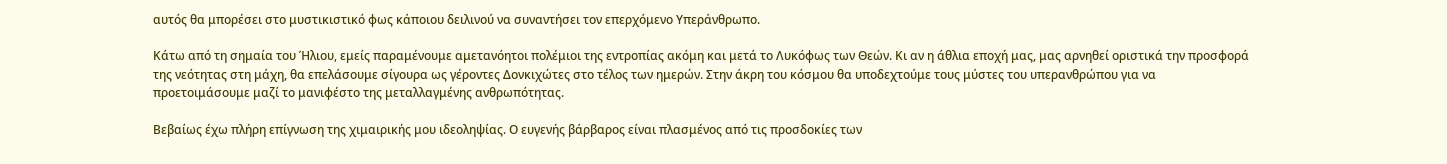αυτός θα μπορέσει στο μυστικιστικό φως κάποιου δειλινού να συναντήσει τον επερχόμενο Υπεράνθρωπο.

Κάτω από τη σημαία του Ήλιου, εμείς παραμένουμε αμετανόητοι πολέμιοι της εντροπίας ακόμη και μετά το Λυκόφως των Θεών. Κι αν η άθλια εποχή μας, μας αρνηθεί οριστικά την προσφορά της νεότητας στη μάχη, θα επελάσουμε σίγουρα ως γέροντες Δονκιχώτες στο τέλος των ημερών. Στην άκρη του κόσμου θα υποδεχτούμε τους μύστες του υπερανθρώπου για να προετοιμάσουμε μαζί το μανιφέστο της μεταλλαγμένης ανθρωπότητας.

Βεβαίως έχω πλήρη επίγνωση της χιμαιρικής μου ιδεοληψίας. Ο ευγενής βάρβαρος είναι πλασμένος από τις προσδοκίες των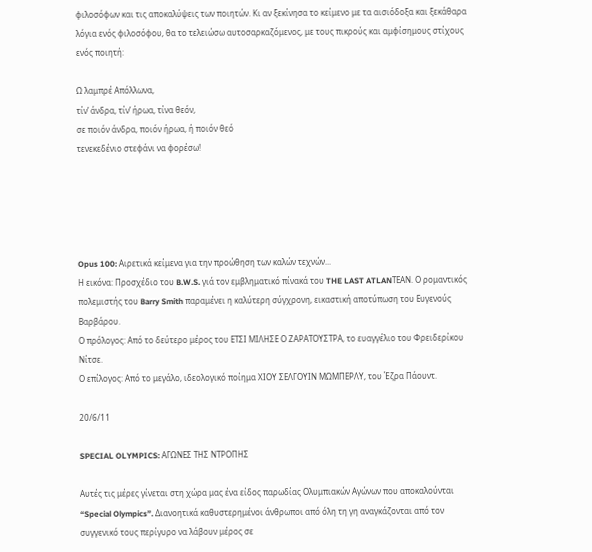φιλοσόφων και τις αποκαλύψεις των ποιητών. Κι αν ξεκίνησα το κείμενο με τα αισιόδοξα και ξεκάθαρα λόγια ενός φιλοσόφου, θα το τελειώσω αυτοσαρκαζόμενος, με τους πικρούς και αμφίσημους στίχους ενός ποιητή:

Ω λαμπρέ Απόλλωνα,
τίν’ άνδρα, τίν’ ήρωα, τίνα θεόν,
σε ποιόν άνδρα, ποιόν ήρωα, ή ποιόν θεό
τενεκεδένιο στεφάνι να φορέσω!





Opus 100: Αιρετικά κείμενα για την προώθηση των καλών τεχνών...
Η εικόνα: Προσχέδιο του B.W.S. γιά τον εμβληματικό πίνακά του THE LAST ATLANΤΕAN. Ο ρομαντικός πολεμιστής του Barry Smith παραμένει η καλύτερη σύγχρονη, εικαστική αποτύπωση του Ευγενούς Βαρβάρου.
Ο πρόλογος: Από το δεύτερο μέρος του ΕΤΣΙ ΜΙΛΗΣΕ Ο ΖΑΡΑΤΟΥΣΤΡΑ, το ευαγγέλιο του Φρειδερίκου Νίτσε.
Ο επίλογος: Από το μεγάλο, ιδεολογικό ποίημα ΧΙΟΥ ΣΕΛΓΟΥΙΝ ΜΩΜΠΕΡΛΥ, του Έζρα Πάουντ.

20/6/11

SPECIAL OLYMPICS: ΑΓΩΝΕΣ ΤΗΣ ΝΤΡΟΠΗΣ

Αυτές τις μέρες γίνεται στη χώρα μας ένα είδος παρωδίας Ολυμπιακών Αγώνων που αποκαλούνται “Special Olympics”. Διανοητικά καθυστερημένοι άνθρωποι από όλη τη γη αναγκάζονται από τον συγγενικό τους περίγυρο να λάβουν μέρος σε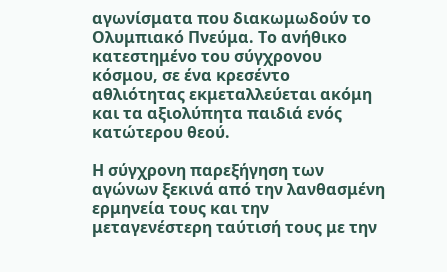αγωνίσματα που διακωμωδούν το Ολυμπιακό Πνεύμα. Το ανήθικο κατεστημένο του σύγχρονου κόσμου, σε ένα κρεσέντο αθλιότητας εκμεταλλεύεται ακόμη και τα αξιολύπητα παιδιά ενός κατώτερου θεού.

Η σύγχρονη παρεξήγηση των αγώνων ξεκινά από την λανθασμένη ερμηνεία τους και την μεταγενέστερη ταύτισή τους με την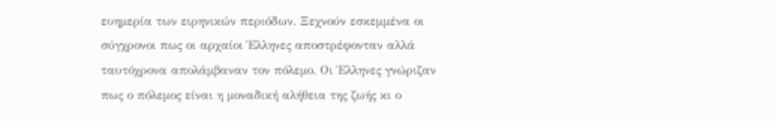ευημερία των ειρηνικών περιόδων. Ξεχνούν εσκεμμένα οι σύγχρονοι πως οι αρχαίοι Έλληνες αποστρέφονταν αλλά ταυτόχρονα απολάμβαναν τον πόλεμο. Οι Έλληνες γνώριζαν πως ο πόλεμος είναι η μοναδική αλήθεια της ζωής κι ο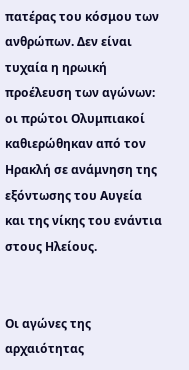πατέρας του κόσμου των ανθρώπων. Δεν είναι τυχαία η ηρωική προέλευση των αγώνων: οι πρώτοι Ολυμπιακοί καθιερώθηκαν από τον Ηρακλή σε ανάμνηση της εξόντωσης του Αυγεία και της νίκης του ενάντια στους Ηλείους.


Οι αγώνες της αρχαιότητας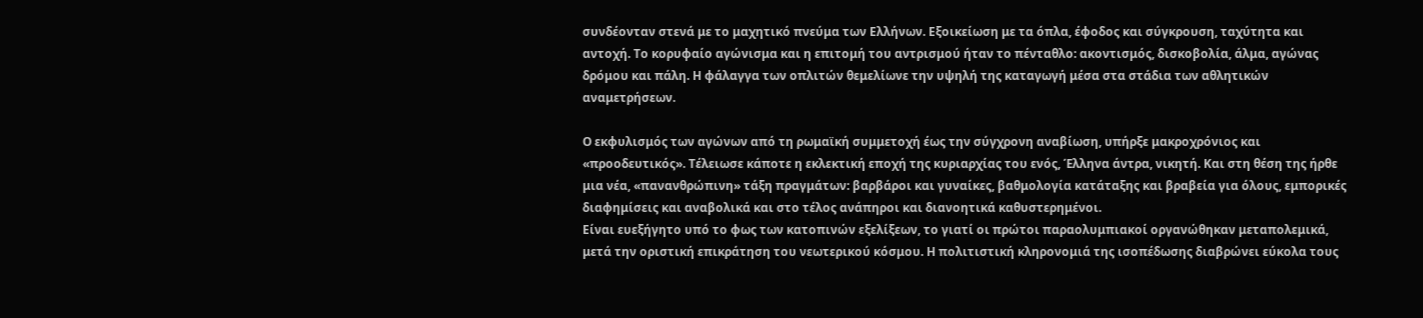συνδέονταν στενά με το μαχητικό πνεύμα των Ελλήνων. Εξοικείωση με τα όπλα, έφοδος και σύγκρουση, ταχύτητα και αντοχή. Το κορυφαίο αγώνισμα και η επιτομή του αντρισμού ήταν το πένταθλο: ακοντισμός, δισκοβολία, άλμα, αγώνας δρόμου και πάλη. Η φάλαγγα των οπλιτών θεμελίωνε την υψηλή της καταγωγή μέσα στα στάδια των αθλητικών αναμετρήσεων.

Ο εκφυλισμός των αγώνων από τη ρωμαϊκή συμμετοχή έως την σύγχρονη αναβίωση, υπήρξε μακροχρόνιος και «προοδευτικός». Τέλειωσε κάποτε η εκλεκτική εποχή της κυριαρχίας του ενός, Έλληνα άντρα, νικητή. Και στη θέση της ήρθε μια νέα, «πανανθρώπινη» τάξη πραγμάτων: βαρβάροι και γυναίκες, βαθμολογία κατάταξης και βραβεία για όλους, εμπορικές διαφημίσεις και αναβολικά και στο τέλος ανάπηροι και διανοητικά καθυστερημένοι.
Είναι ευεξήγητο υπό το φως των κατοπινών εξελίξεων, το γιατί οι πρώτοι παραολυμπιακοί οργανώθηκαν μεταπολεμικά, μετά την οριστική επικράτηση του νεωτερικού κόσμου. Η πολιτιστική κληρονομιά της ισοπέδωσης διαβρώνει εύκολα τους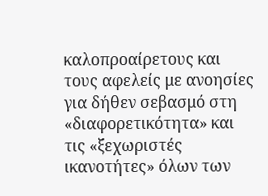καλοπροαίρετους και τους αφελείς με ανοησίες για δήθεν σεβασμό στη «διαφορετικότητα» και τις «ξεχωριστές ικανοτήτες» όλων των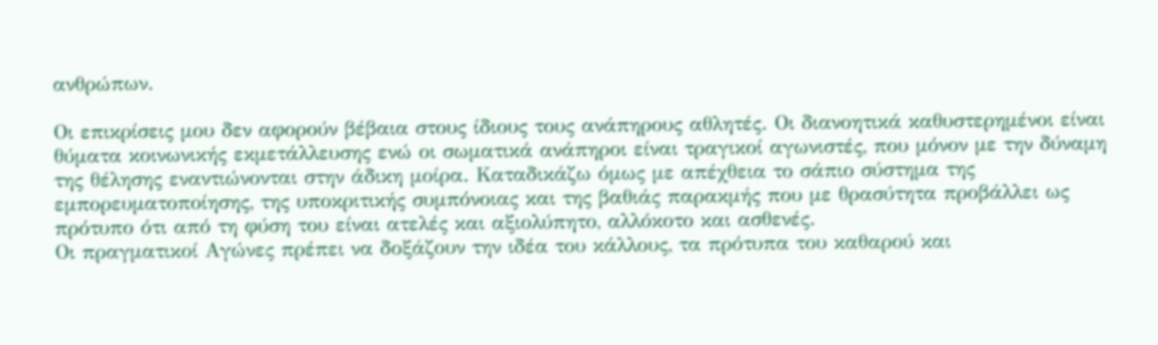ανθρώπων.

Οι επικρίσεις μου δεν αφορούν βέβαια στους ίδιους τους ανάπηρους αθλητές. Οι διανοητικά καθυστερημένοι είναι θύματα κοινωνικής εκμετάλλευσης ενώ οι σωματικά ανάπηροι είναι τραγικοί αγωνιστές, που μόνον με την δύναμη της θέλησης εναντιώνονται στην άδικη μοίρα. Καταδικάζω όμως με απέχθεια το σάπιο σύστημα της εμπορευματοποίησης, της υποκριτικής συμπόνοιας και της βαθιάς παρακμής που με θρασύτητα προβάλλει ως πρότυπο ότι από τη φύση του είναι ατελές και αξιολύπητο, αλλόκοτο και ασθενές.
Οι πραγματικοί Αγώνες πρέπει να δοξάζουν την ιδέα του κάλλους, τα πρότυπα του καθαρού και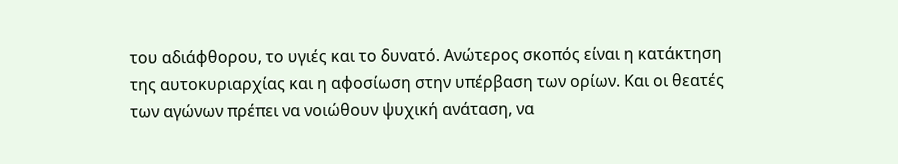του αδιάφθορου, το υγιές και το δυνατό. Ανώτερος σκοπός είναι η κατάκτηση της αυτοκυριαρχίας και η αφοσίωση στην υπέρβαση των ορίων. Και οι θεατές των αγώνων πρέπει να νοιώθουν ψυχική ανάταση, να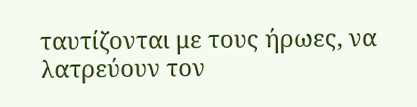ταυτίζονται με τους ήρωες, να λατρεύουν τον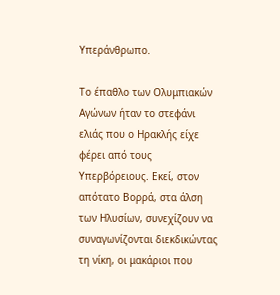Υπεράνθρωπο.

Το έπαθλο των Ολυμπιακών Αγώνων ήταν το στεφάνι ελιάς που ο Ηρακλής είχε φέρει από τους Υπερβόρειους. Εκεί, στον απότατο Βορρά, στα άλση των Ηλυσίων, συνεχίζουν να συναγωνίζονται διεκδικώντας τη νίκη, οι μακάριοι που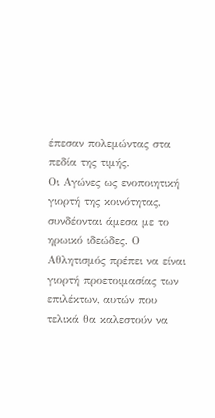έπεσαν πολεμώντας στα πεδία της τιμής.
Οι Αγώνες ως ενοποιητική γιορτή της κοινότητας, συνδέονται άμεσα με το ηρωικό ιδεώδες. Ο Αθλητισμός πρέπει να είναι γιορτή προετοιμασίας των επιλέκτων, αυτών που τελικά θα καλεστούν να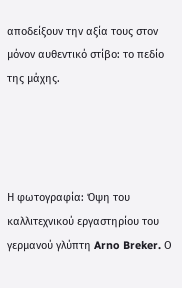αποδείξουν την αξία τους στον μόνον αυθεντικό στίβο: το πεδίο της μάχης.




Η φωτογραφία: Όψη του καλλιτεχνικού εργαστηρίου του γερμανού γλύπτη Arno Breker. Ο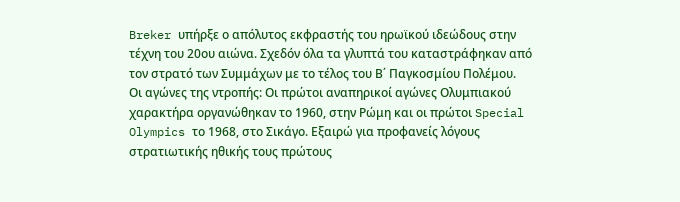Breker υπήρξε ο απόλυτος εκφραστής του ηρωϊκού ιδεώδους στην τέχνη του 20ου αιώνα. Σχεδόν όλα τα γλυπτά του καταστράφηκαν από τον στρατό των Συμμάχων με το τέλος του Β΄ Παγκοσμίου Πολέμου.
Οι αγώνες της ντροπής: Οι πρώτοι αναπηρικοί αγώνες Ολυμπιακού χαρακτήρα οργανώθηκαν το 1960, στην Ρώμη και οι πρώτοι Special Olympics το 1968, στο Σικάγο. Εξαιρώ για προφανείς λόγους στρατιωτικής ηθικής τους πρώτους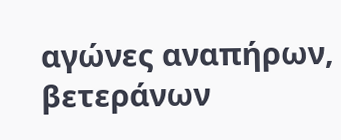αγώνες αναπήρων, βετεράνων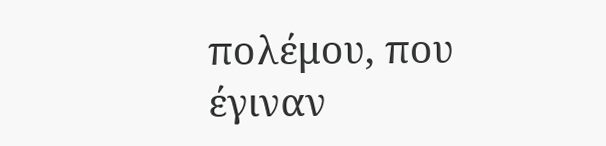πολέμου, που έγιναν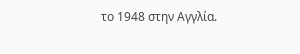το 1948 στην Αγγλία.